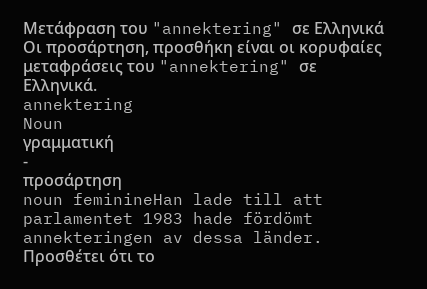Μετάφραση του "annektering" σε Ελληνικά
Οι προσάρτηση, προσθήκη είναι οι κορυφαίες μεταφράσεις του "annektering" σε Ελληνικά.
annektering
Noun
γραμματική
-
προσάρτηση
noun feminineHan lade till att parlamentet 1983 hade fördömt annekteringen av dessa länder.
Προσθέτει ότι το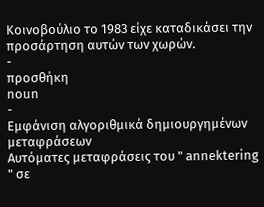Κοινοβούλιο το 1983 είχε καταδικάσει την προσάρτηση αυτών των χωρών.
-
προσθήκη
noun
-
Εμφάνιση αλγοριθμικά δημιουργημένων μεταφράσεων
Αυτόματες μεταφράσεις του " annektering " σε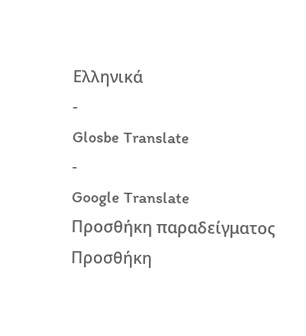Ελληνικά
-
Glosbe Translate
-
Google Translate
Προσθήκη παραδείγματος
Προσθήκη